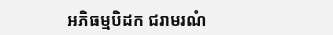អភិធម្មបិដក ជរាមរណំ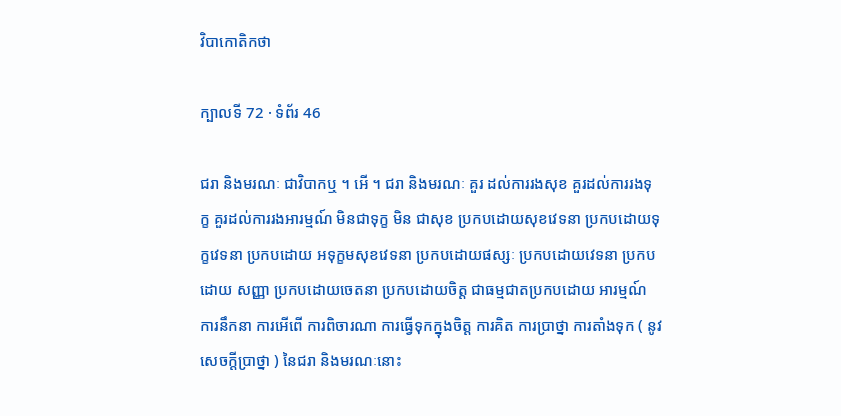វិបាកោតិកថា

ក្បាលទី 72 · ទំព័រ 46

ជរា និងមរណៈ ជាវិបាកឬ ។ អើ ។ ជរា និងមរណៈ គួរ ដល់ការរងសុខ គួរដល់ការរងទុក្ខ គួរដល់ការរងអារម្មណ៍ មិនជាទុក្ខ មិន ជាសុខ ប្រកបដោយសុខវេទនា ប្រកបដោយទុក្ខវេទនា ប្រកបដោយ អទុក្ខមសុខវេទនា ប្រកបដោយផស្សៈ ប្រកបដោយវេទនា ប្រកបដោយ សញ្ញា ប្រកបដោយចេតនា ប្រកបដោយចិត្ត ជាធម្មជាតប្រកបដោយ អារម្មណ៍ ការនឹកនា ការអើពើ ការពិចារណា ការធ្វើទុកក្នុងចិត្ត ការគិត ការប្រាថ្នា ការតាំងទុក ( នូវសេចក្តីប្រាថ្នា ) នៃជរា និងមរណៈនោះ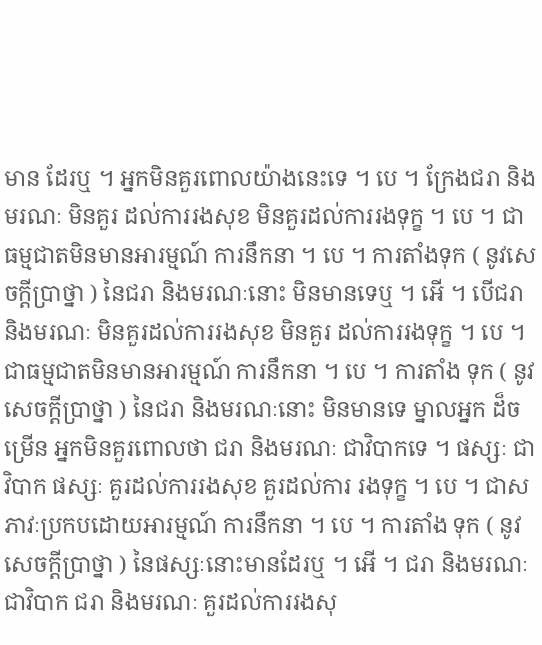មាន ដែរឬ ។ អ្នកមិនគួរពោលយ៉ាងនេះទេ ។ បេ ។ ក្រែងជរា និងមរណៈ មិនគួរ ដល់ការរងសុខ មិនគួរដល់ការរងទុក្ខ ។ បេ ។ ជាធម្មជាតមិនមានអារម្មណ៍ ការនឹកនា ។ បេ ។ ការតាំងទុក ( នូវសេចក្តីប្រាថ្នា ) នៃជរា និងមរណៈនោះ មិនមានទេឬ ។ អើ ។ បើជរា និងមរណៈ មិនគួរដល់ការរងសុខ មិនគួរ ដល់ការរងទុក្ខ ។ បេ ។ ជាធម្មជាតមិនមានអារម្មណ៍ ការនឹកនា ។ បេ ។ ការតាំង ទុក ( នូវសេចក្តីប្រាថ្នា ) នៃជរា និងមរណៈនោះ មិនមានទេ ម្នាលអ្នក ដ៏ចម្រើន អ្នកមិនគួរពោលថា ជរា និងមរណៈ ជាវិបាកទេ ។ ផស្សៈ ជាវិបាក ផស្សៈ គួរដល់ការរងសុខ គួរដល់ការ រងទុក្ខ ។ បេ ។ ជាសភាវៈប្រកបដោយអារម្មណ៍ ការនឹកនា ។ បេ ។ ការតាំង ទុក ( នូវសេចក្តីប្រាថ្នា ) នៃផស្សៈនោះមានដែរឬ ។ អើ ។ ជរា និងមរណៈ ជាវិបាក ជរា និងមរណៈ គួរដល់ការរងសុ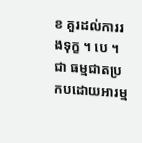ខ គួរដល់ការរងទុក្ខ ។ បេ ។ ជា ធម្មជាតប្រកបដោយអារម្ម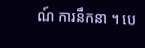ណ៍ ការនឹកនា ។ បេ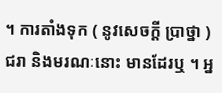។ ការតាំងទុក ( នូវសេចក្តី ប្រាថ្នា ) ជរា និងមរណៈនោះ មានដែរឬ ។ អ្ន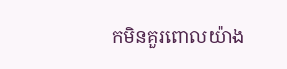កមិនគួរពោលយ៉ាង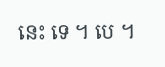នេះ ទេ ។ បេ ។